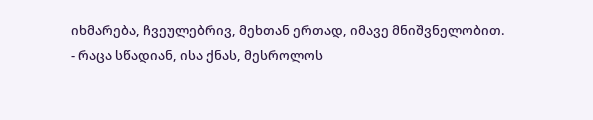იხმარება, ჩვეულებრივ, მეხთან ერთად, იმავე მნიშვნელობით.
- რაცა სწადიან, ისა ქნას, მესროლოს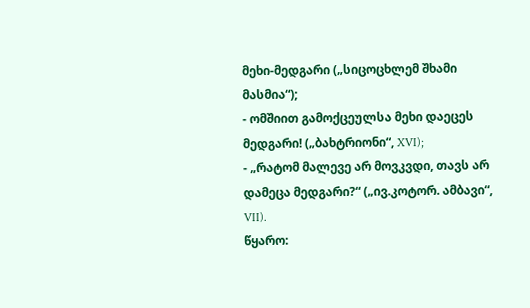მეხი-მედგარი („სიცოცხლემ შხამი მასმია“);
- ომშიით გამოქცეულსა მეხი დაეცეს მედგარი! („ბახტრიონი“, XVI);
- „რატომ მალევე არ მოვკვდი, თავს არ დამეცა მედგარი?“ („ივ.კოტორ. ამბავი“, VII).
წყარო: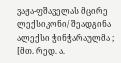ვაჟა-ფშაველას მცირე ლექსიკონი/ შეადგინა ალექსი ჭინჭარაულმა ; [მთ. რედ. ა.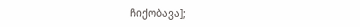ჩიქობავა];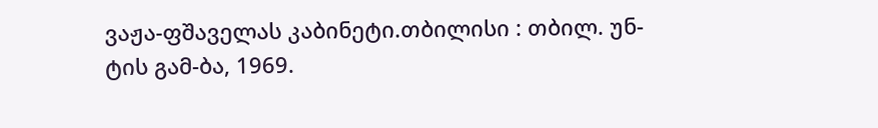ვაჟა-ფშაველას კაბინეტი.თბილისი : თბილ. უნ-ტის გამ-ბა, 1969.